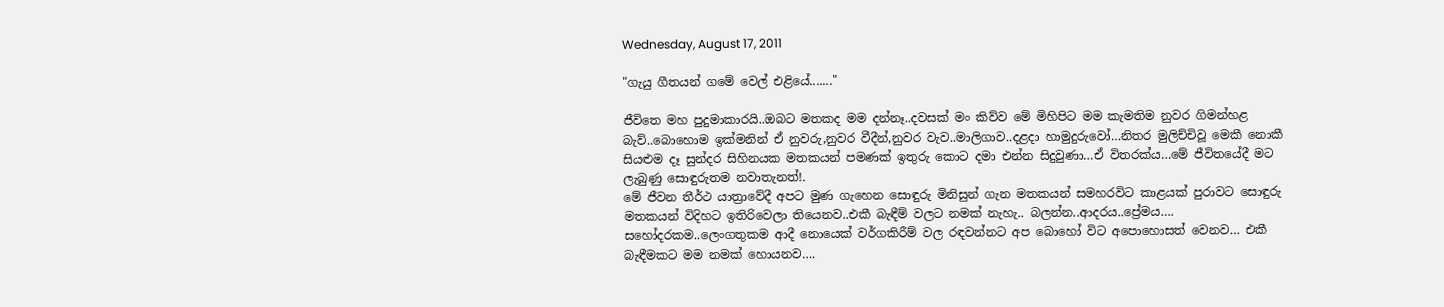Wednesday, August 17, 2011

"ගැයු ගීතයන් ගමේ වෙල් එළියේ......."

ජීවිතෙ මහ පුදුමාකාරයි..ඔබට මතකද මම දන්නෑ..දවසක් මං කිව්ව මේ මිහිපිට මම කැමතිම නුවර ගිමන්හළ බැව්..බොහොම ඉක්මනින් ඒ නුවරු,නුවර වීදීන්,නුවර වැව..මාලිගාව..දළදා හාමුදුරුවෝ…නිතර මුලිච්චිවූ මෙකී නොකී සියළුම දෑ සුන්දර සිහිනයක මතකයන් පමණක් ඉතුරු කොට දමා එන්න සිදුවුණා…ඒ විතරක්ය…මේ ජීවිතයේදී මට ලැබුණු සොඳුරුතම නවාතැනත්!.
මේ ජීවන තීර්ථ යාත්‍රාවේදී අපට මුණ ගැහෙන සොඳුරු මිනිසුන් ගැන මතකයන් සමහරවිට කාළයක් පුරාවට සොඳුරු මතකයන් විදිහට ඉතිරිවෙලා තියෙනව..එකී බැඳීම් වලට නමක් නැහැ.. බලන්න..ආදරය..ප්‍රේමය…. සහෝදරකම..ලෙංගතුකම ආදී නොයෙක් වර්ගකිරීම් වල රඳවන්නට අප බොහෝ විට අපොහොසත් වෙනව… එකී බැඳීමකට මම නමක් හොයනව….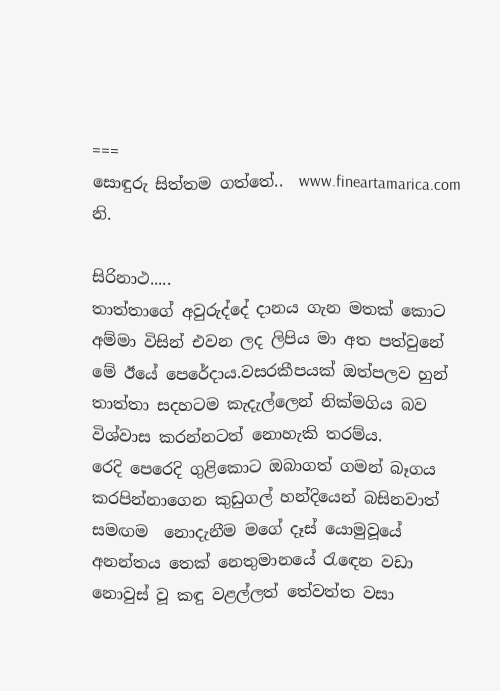===
සොඳුරු සිත්තම ගත්තේ..  www.fineartamarica.com නි.

සිරිනාථ.....
තාත්තාගේ අවුරුද්දේ දානය ගැන මතක් කොට අම්මා විසින් එවන ලද ලිපිය මා අත පත්වුනේ මේ ඊයේ පෙරේදාය.වසරකීපයක් ඔත්පලව හුන් තාත්තා සදහටම කැදැල්ලෙන් නික්මගිය බව විශ්වාස කරන්නටත් නොහැකි තරම්ය.
රෙදි පෙරෙදි ගුළිකොට ඔබාගත් ගමන් බෑගය කරපින්නාගෙන කුඩුගල් හන්දියෙන් බසිනවාත් සමඟම  නොදැනීම මගේ දෑස් යොමුවූයේ අනන්තය තෙක් නෙතුමානයේ රැඳෙන වඩා නොවුස් වූ කඳු වළල්ලත් තේවත්ත වසා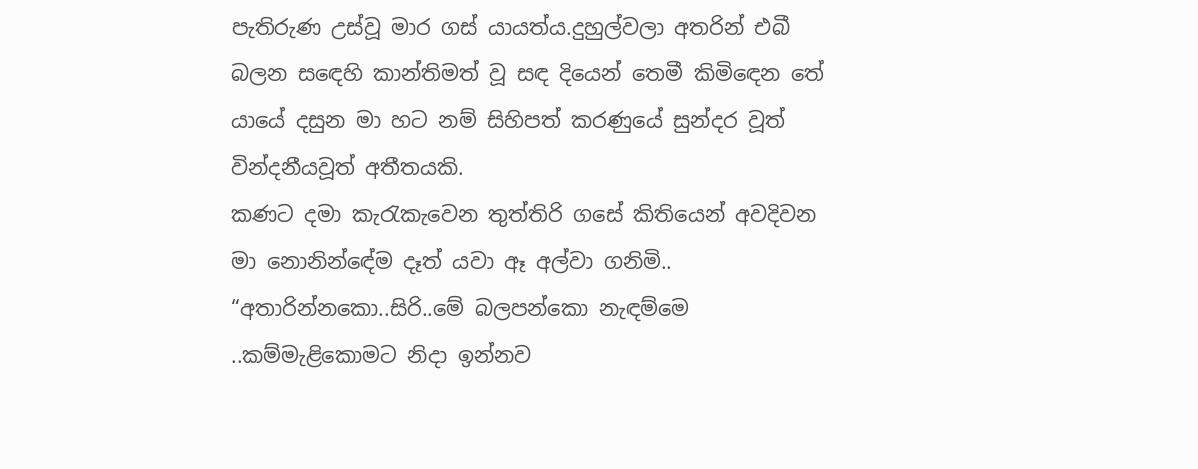පැතිරුණ උස්වූ මාර ගස් යායත්ය.දුහුල්වලා අතරින් එබී බලන සඳෙහි කාන්තිමත් වූ සඳ දියෙන් තෙමී කිමිඳෙන තේ යායේ දසුන මා හට නම් සිහිපත් කරණුයේ සුන්දර වූත් වින්දනීයවූත් අතීතයකි.
කණට දමා කැරැකැවෙන තුත්තිරි ගසේ කිතියෙන් අවදිවන මා නොනින්ඳේම දෑත් යවා ඈ අල්වා ගනිමි..
“අතාරින්නකො..සිරි..මේ බලපන්කො නැඳම්මෙ ..කම්මැළිකොමට නිදා ඉන්නව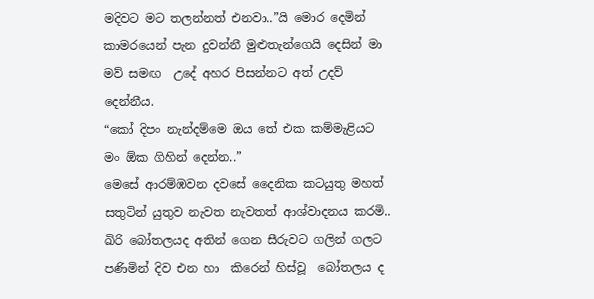මදිවට මට තලන්නත් එනවා..”යි මොර දෙමින් කාමරයෙන් පැන දුවන්නී මුළුතැන්ගෙයි දෙසින් මා මව් සමඟ  උදේ අහර පිසන්නට අත් උදව් දෙන්නීය.
“කෝ දිපං නැන්දම්මෙ ඔය තේ එක කම්මැළියට මං ඕක ගිහින් දෙන්න..”
මෙසේ ආරම්ඹවන දවසේ දෛනික කටයුතු මහත් සතුටින් යුතුව නැවත නැවතත් ආශ්වාදනය කරමි..
ඛිරි බෝතලයද අතින් ගෙන සීරුවට ගලින් ගලට පණිමින් දිව එන හා  කිරෙන් හිස්වූ  බෝතලය ද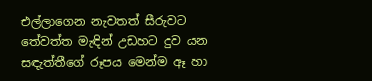එල්ලාගෙන නැවතත් සීරුවට තේවත්ත මැඳින් උඩහට දුව යන සඳැත්තීගේ රූපය මෙන්ම ඈ හා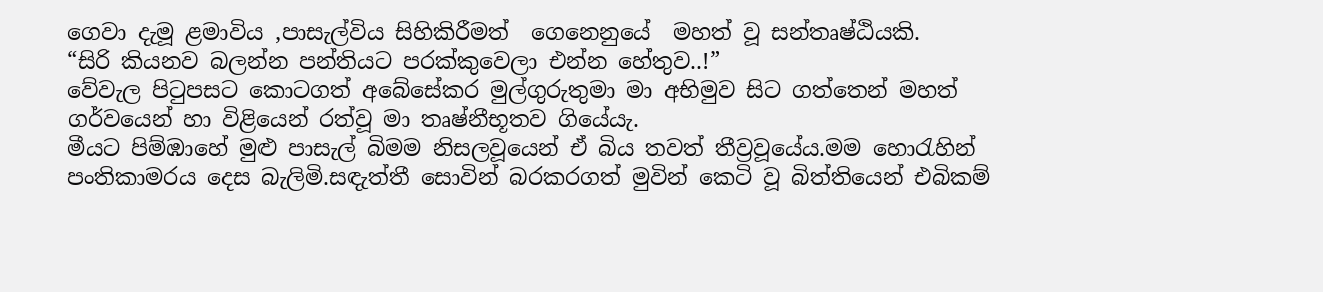ගෙවා දැමූ ළමාවිය ,පාසැල්විය සිහිකිරීමත්  ගෙනෙනුයේ  මහත් වූ සන්තෘෂ්ඨියකි.
“සිරි කියනව බලන්න පන්තියට පරක්කුවෙලා එන්න හේතුව..!”
වේවැල පිටුපසට කොටගත් අබේසේකර මුල්ගුරුතුමා මා අභිමුව සිට ගත්තෙන් මහත් ගර්වයෙන් හා විළියෙන් රත්වූ මා තෘෂ්නීභූතව ගියේයැ.
මීයට පිම්ඹාහේ මුළු පාසැල් බිමම නිසලවූයෙන් ඒ බිය තවත් තීව්‍රවූයේය.මම හොරැහින් පංතිකාමරය දෙස බැලිමි.සඳැත්තී සොවින් බරකරගත් මුවින් කෙටි වූ බිත්තියෙන් එබිකම්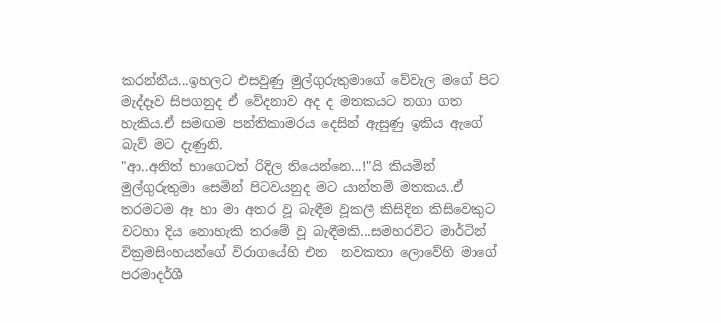කරන්නීය...ඉහලට එසවුණු මුල්ගුරුතුමාගේ වේවැල මගේ පිට මැද්දෑව සිපගනුද ඒ වේදනාව අද ද මතකයට නගා ගත හැකිය.ඒ සමඟම පන්තිකාමරය දෙසින් ඇසුණු ඉකිය ඇගේ බැව් මට දැණුනි.
"ආ..අනිත් භාගෙටත් රිදිල තියෙන්නෙ...!"යි කියමින් මුල්ගුරුතුමා සෙමින් පිටවයනුද මට යාන්තම් මතකය..ඒ තරමටම ඈ හා මා අතර වූ බැඳීම වූකලී කිසිදින කිසිවෙකුට වටහා දිය නොහැකි තරමේ වූ බැඳීමකි...සමහරවිට මාර්ටින් වික්‍රමසිංහයන්ගේ විරාගයේහි එන  නවකතා ලොවේහි මාගේ පරමාදර්ශී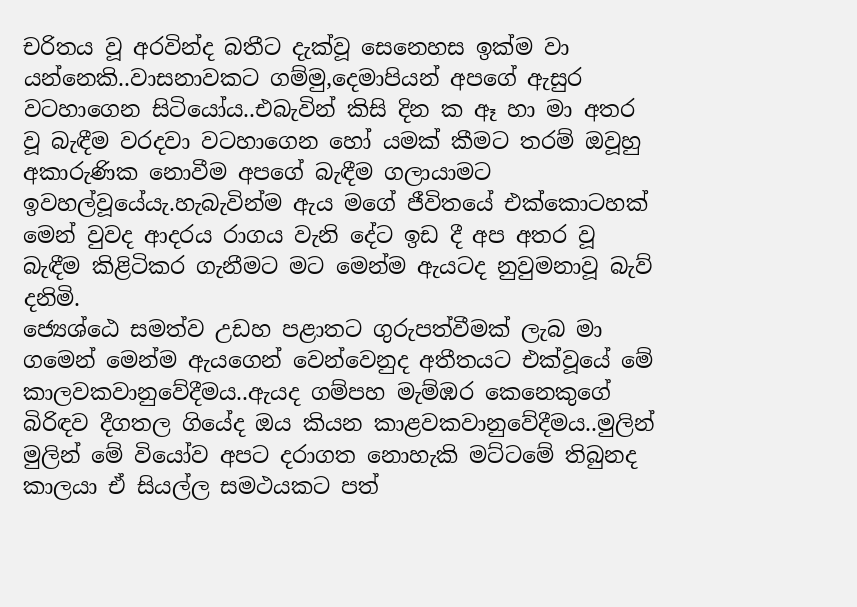චරිතය වූ අරවින්ද බතීට දැක්වූ සෙනෙහස ඉක්ම වා යන්නෙකි..වාසනාවකට ගම්මු,දෙමාපියන් අපගේ ඇසුර වටහාගෙන සිටියෝය..එබැවින් කිසි දින ක ඈ හා මා අතර වූ බැඳීම වරදවා වටහාගෙන හෝ යමක් කීමට තරම් ඔවූහු අකාරුණික නොවීම අපගේ බැඳීම ගලායාමට ඉවහල්වූයේයැ.හැබැවින්ම ඇය මගේ ජීවිතයේ එක්කොටහක් මෙන් වුවද ආදරය රාගය වැනි දේට ඉඩ දී අප අතර වූ බැඳීම කිළිටිකර ගැනීමට මට මෙන්ම ඇයටද නුවුමනාවූ බැව් දනිමි.
ජ්‍යෙශ්ඨෙ සමත්ව උඩහ පළාතට ගුරුපත්වීමක් ලැබ මා ගමෙන් මෙන්ම ඇයගෙන් වෙන්වෙනුද අතීතයට එක්වූයේ මේ කාලවකවානුවේදීමය..ඇයද ගම්පහ මැම්ඹර කෙනෙකුගේ බිරිඳව දීගතල ගියේද ඔය කියන කාළවකවානුවේදීමය..මුලින් මුලින් මේ වියෝව අපට දරාගත නොහැකි මට්ටමේ තිබුනද කාලයා ඒ සියල්ල සමථයකට පත්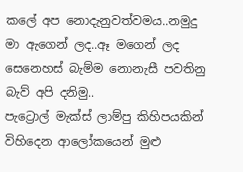කලේ අප නොදැනුවත්වමය..නමුදු මා ඇගෙන් ලද..ඈ මගෙන් ලද සෙනෙහස් බැම්ම නොනැසී පවතිනු බැව් අපි දනිමු..
පැට්‍රොල් මැක්ස් ලාම්පු කිහිපයකින් විහිදෙන ආලෝකයෙන් මුළු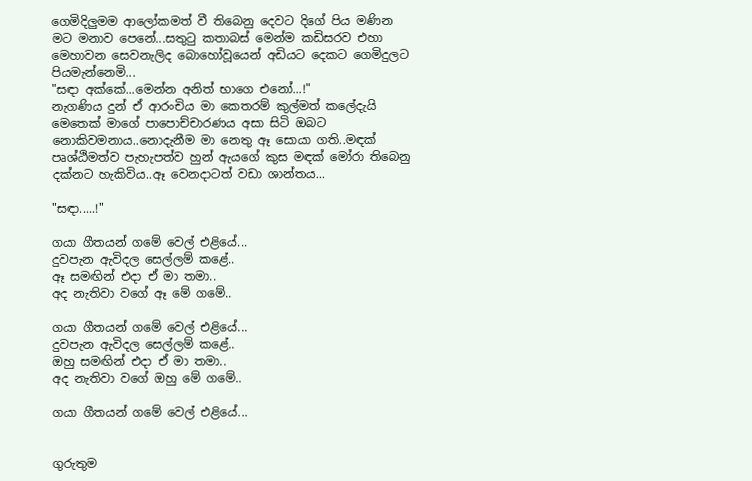ගෙමිදිලුමම ආලෝකමත් වී තිබෙනු දෙවට දිගේ පිය මණින මට මනාව පෙනේ...සතුටු කතාබස් මෙන්ම කඩිසරව එහා මෙහාවන සෙවනැලිද බොහෝවූයෙන් අඩියට දෙකට ගෙමිදුලට පියමැන්නෙමි...
"සඳා අක්කේ...මෙන්න අනිත් භාගෙ එනෝ...!"
නැගණිය දුන් ඒ ආරංචිය මා කෙතරම් කුල්මත් කලේදැයි මෙතෙක් මාගේ පාපොච්චාරණය අසා සිටි ඔබට නොකිවමනාය..නොදැනීම මා නෙතු ඈ සොයා ගති..මඳක් පෘශ්ඨිමත්ව පැහැපත්ව හුන් ඇයගේ කුස මඳක් මෝරා තිබෙනු දක්නට හැකිවිය..ඈ වෙනදාටත් වඩා ශාන්තය...

"සඳා.....!"

ගයා ගීතයන් ගමේ වෙල් එළියේ...
දුවපැන ඇවිදල සෙල්ලම් කළේ..
ඈ සමඟින් එදා ඒ මා තමා..
අද නැතිවා වගේ ඈ මේ ගමේ..

ගයා ගීතයන් ගමේ වෙල් එළියේ...
දුවපැන ඇවිදල සෙල්ලම් කළේ..
ඔහු සමඟින් එදා ඒ මා තමා..
අද නැතිවා වගේ ඔහු මේ ගමේ..

ගයා ගීතයන් ගමේ වෙල් එළියේ...


ගුරුතුම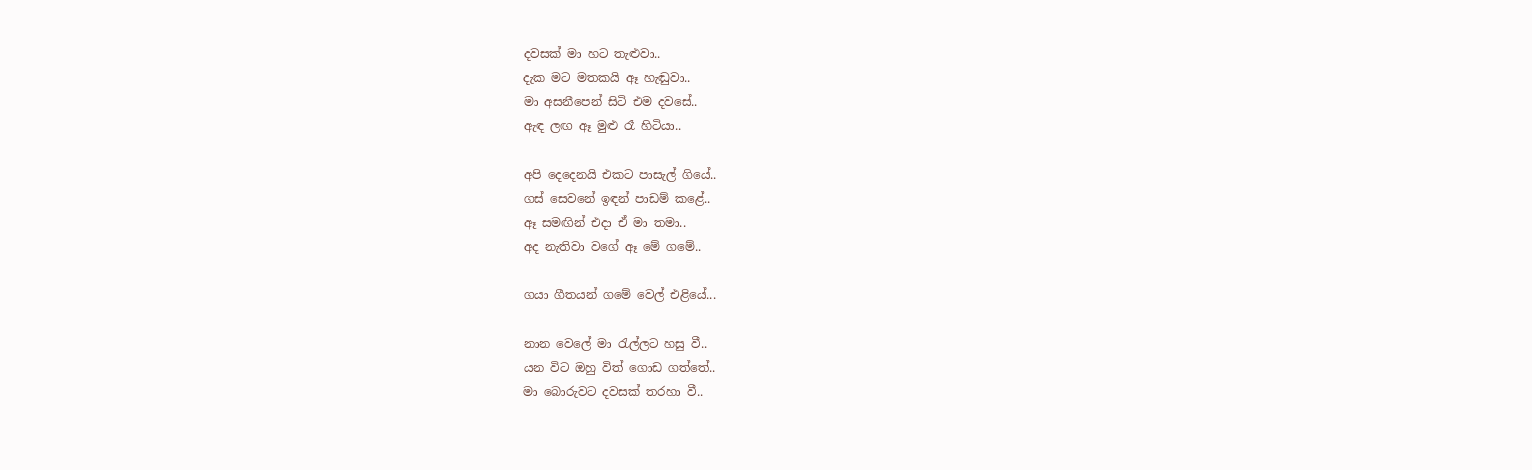දවසක් මා හට තැළුවා..
දැක මට මතකයි ඈ හැඬුවා..
මා අසනීපෙන් සිටි එම දවසේ..
ඇඳ ලඟ ඈ මුළු රෑ හිටියා..

අපි දෙදෙනයි එකට පාසැල් ගියේ..
ගස් සෙවනේ ඉඳන් පාඩම් කළේ..
ඈ සමඟින් එදා ඒ මා තමා..
අද නැතිවා වගේ ඈ මේ ගමේ..

ගයා ගීතයන් ගමේ වෙල් එළියේ...

නාන වෙලේ මා රැල්ලට හසු වී..
යන විට ඔහු විත් ගොඩ ගත්තේ..
මා බොරුවට දවසක් තරහා වී..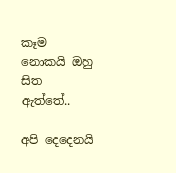කෑම නොකයි ඔහු සිත ඇත්තේ..

අපි දෙදෙනයි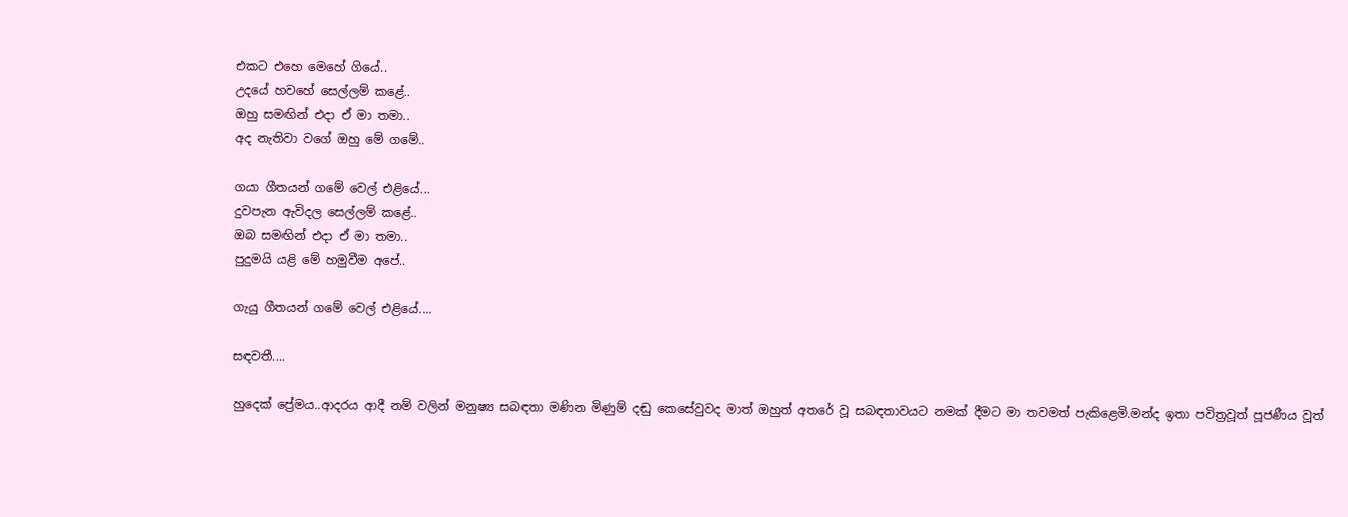එකට එහෙ මෙහේ ගියේ..
උදයේ හවහේ සෙල්ලම් කළේ..
ඔහු සමඟින් එදා ඒ මා තමා..
අද නැතිවා වගේ ඔහු මේ ගමේ..

ගයා ගීතයන් ගමේ වෙල් එළියේ...
දුවපැන ඇවිදල සෙල්ලම් කළේ..
ඔබ සමඟින් එදා ඒ මා තමා..
පුදුමයි යළි මේ හමුවීම අපේ..

ගැයු ගීතයන් ගමේ වෙල් එළියේ....

සඳවතී....

හුදෙක් ප්‍රේමය..ආදරය ආදී නම් වලින් මනුෂ්‍ය සබඳතා මණින මිණුම් දඬු කෙසේවුවද මාත් ඔහුත් අතරේ වූ සබඳතාවයට නමක් දීමට මා තවමත් පැකිළෙමි.මන්ද ඉතා පවිත්‍රවූත් පූජණීය වූත්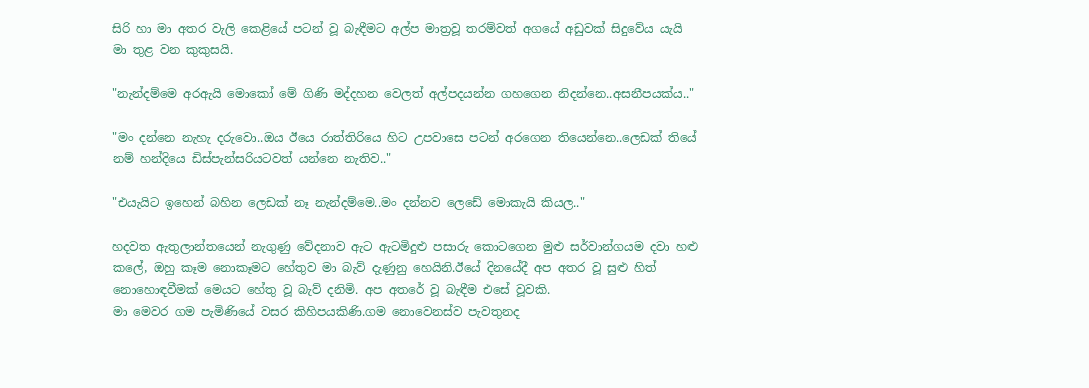සිරි හා මා අතර වැලි කෙළියේ පටන් වූ බැඳීමට අල්ප මාත්‍රවූ තරම්වත් අගයේ අඩුවක් සිදුවේය යැයි මා තුළ වන කුකුසයි.

"නැන්දම්මෙ අරඇයි මොකෝ මේ ගිණි මද්දහන වෙලත් අල්පදයන්න ගහගෙන නිදන්නෙ..අසනීපයක්ය.."

"මං දන්නෙ නැහැ දරුවො..ඔය ඊයෙ රාත්තිරියෙ හිට උපවාසෙ පටන් අරගෙන තියෙන්නෙ..ලෙඩක් තියේ නම් හන්දියෙ ඩිස්පැන්සරියටවත් යන්නෙ නැතිව.."

"එයැයිට ඉහෙන් බහින ලෙඩක් නෑ නැන්දම්මෙ..මං දන්නව ලෙඩේ මොකැයි කියල.."

හදවත ඇතුලාන්තයෙන් නැගුණු වේදනාව ඇට ඇටමිදුළු පසාරු කොටගෙන මුළු සර්වාන්ගයම දවා හළු කලේ, ඔහු කෑම නොකෑමට හේතුව මා බැව් දැණුනු හෙයිනි.ඊයේ දිනයේදී අප අතර වූ සුළු හිත් නොහොඳවීමක් මෙයට හේතු වූ බැව් දනිමි. අප අතරේ වූ බැඳීම එසේ වූවකි.
මා මෙවර ගම පැමිණියේ වසර කිහිපයකිණි.ගම නොවෙනස්ව පැවතුනද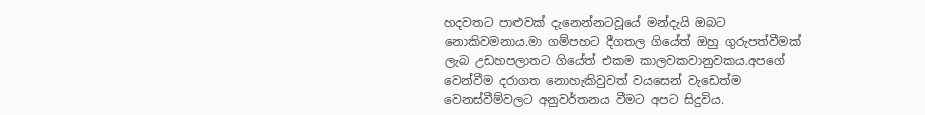හදවතට පාළුවක් දැනෙන්නටවූයේ මන්දැයි ඔබට නොකිවමනාය.මා ගම්පහට දීගතල ගියේත් ඔහු ගුරුපත්වීමක් ලැබ උඩහපලාතට ගියේත් එකම කාලවකවානුවකය.අපගේ වෙන්වීම දරාගත නොහැකිවුවත් වයසෙන් වැඩෙත්ම වෙනස්වීම්වලට අනුවර්තනය වීමට අපට සිදුවිය.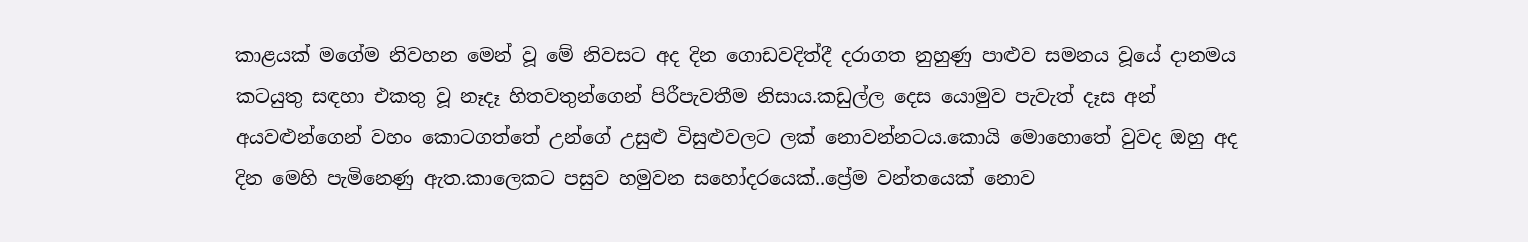කාළයක් මගේම නිවහන මෙන් වූ මේ නිවසට අද දින ගොඩවදිත්දී දරාගත නුහුණු පාළුව සමනය වූයේ දානමය කටයුතු සඳහා එකතු වූ නෑදෑ හිතවතුන්ගෙන් පිරීපැවතීම නිසාය.කඩුල්ල දෙස යොමුව පැවැත් දෑස අන් අයවළුන්ගෙන් වහං කොටගත්තේ උන්ගේ උසුළු විසුළුවලට ලක් නොවන්නටය.කොයි මොහොතේ වුවද ඔහු අද දින මෙහි පැමිනෙණු ඇත.කාලෙකට පසුව හමුවන සහෝදරයෙක්..ප්‍රේම වන්තයෙක් නොව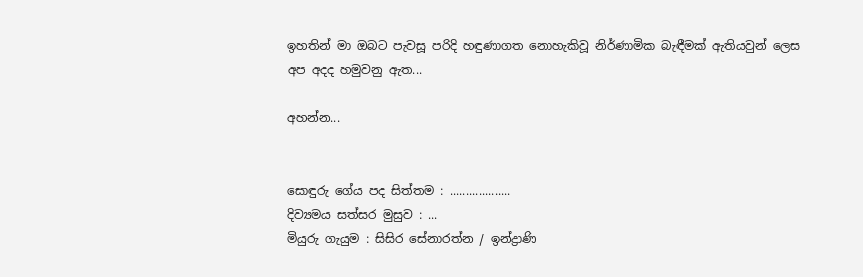ඉහතින් මා ඔබට පැවසූ පරිදි හඳුණාගත නොහැකිවූ නිර්ණාමික බැඳීමක් ඇතියවුන් ලෙස අප අදද හමුවනු ඇත...

අහන්න...


සොඳුරු ගේය පද සිත්තම : ...................
දිව්‍යමය සත්සර මුසුව : ...
මියුරු ගැයුම : සිසිර සේනාරත්න / ඉන්ද්‍රාණි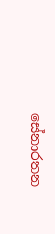සේනාරතන